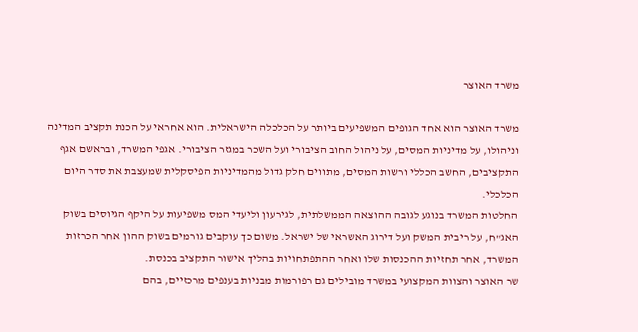משרד האוצר

משרד האוצר הוא אחד הגופים המשפיעים ביותר על הכלכלה הישראלית. הוא אחראי על הכנת תקציב המדינה וניהולו, על מדיניות המסים, על ניהול החוב הציבורי ועל השכר במגזר הציבורי. אגפי המשרד, ובראשם אגף התקציבים, החשב הכללי ורשות המסים, מתווים חלק גדול מהמדיניות הפיסקלית שמעצבת את סדר היום הכלכלי.
החלטות המשרד בנוגע לגובה ההוצאה הממשלתית, לגירעון וליעדי המס משפיעות על היקף הגיוסים בשוק האג"ח, על ריבית המשק ועל דירוג האשראי של ישראל. משום כך עוקבים גורמים בשוק ההון אחר הכרזות המשרד, אחר תחזיות ההכנסות שלו ואחר ההתפתחויות בהליך אישור התקציב בכנסת.
שר האוצר והצוות המקצועי במשרד מובילים גם רפורמות מבניות בענפים מרכזיים, בהם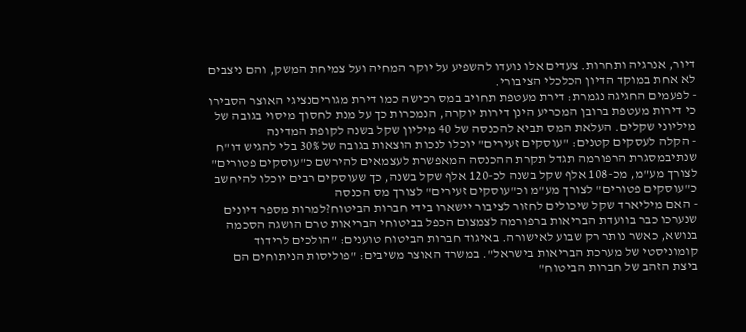דיור, אנרגיה ותחרות. צעדים אלו נועדו להשפיע על יוקר המחיה ועל צמיחת המשק, והם ניצבים לא אחת במוקד הדיון הכלכלי הציבורי.
- לפעמים החגיגה נגמרת: דירת מעטפת תחויב במס רכישה כמו דירת מגוריםנציגי האוצר הסבירו כי דירות מעטפת ברובן המכריע הינן דירות יוקרה, הנמכרות כך על מנת לחסוך מיסוי בגובה של מיליוני שקלים. העלאת המס תביא להכנסה של 40 מיליון שקל בשנה לקופת המדינה
- הקלה לעסקים קטנים: "עוסקים זעירים" יוכלו לנכות הוצאות בגובה של 30% בלי להגיש דו"ח שנתיבמסגרת הרפורמה תגדל תקרת ההכנסה המאפשרת לעצמאים להירשם כ"עוסקים פטורים" לצורך מע"מ, מכ-108 אלף שקל בשנה לכ-120 אלף שקל בשנה, כך שעוסקים רבים יוכלו להיחשב כ"עוסקים פטורים" לצורך מע"מ וכ"עוסקים זעירים" לצורך מס הכנסה
- האם מיליארד שקל שיכולים לחזור לציבור יישארו בידי חברות הביטוח?למרות מספר דיונים שנערכו כבר בוועדת הבריאות ברפורמה לצמצום הכפל בביטוחי הבריאות טרם הושגה הסכמה בנושא, כאשר נותר רק שבוע לאישורה. באיגוד חברות הביטוח טוענים: "הולכים לרידוד קומוניסטי של מערכת הבריאות בישראל". במשרד האוצר משיבים: "פוליסות הניתוחים הם ביצת הזהב של חברות הביטוח"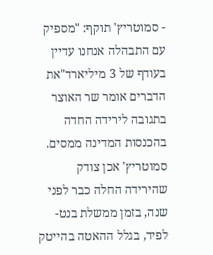- סמוטריץ' תוקף: "מספיק עם התבהלה אנחנו עדיין בעודף של 3 מיליארד"את הדברים אומר שר האוצר בתגובה לירידה החדה בהכנסות המדינה ממסים. סמוטריץ' אכן צודק שהירידה החלה כבר לפני שנה, בזמן ממשלת בנט-לפיד, בגלל ההאטה בהייטק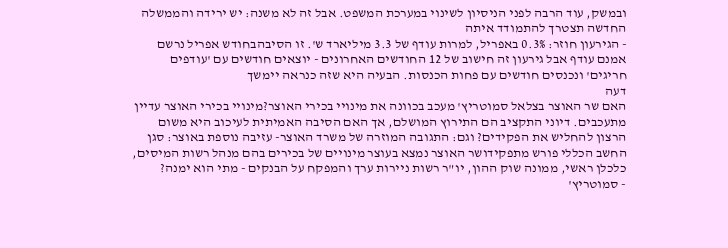ובמשק, עוד הרבה לפני הניסיון לשינוי במערכת המשפט. אבל זה לא משנה: יש ירידה והממשלה החדשה תצטרך להתמודד איתה
- הגירעון חוזר: 0.3% באפריל, למרות עודף של 3.3 מיליארד ש'. זו הסיבהבחודש אפריל נרשם אמנם עודף אבל גירעון זה חישוב של 12 החודשים האחרונים - יוצאים חודשים עם 'עודפים חריגים' ונכנסים חודשים עם פחות הכנסות. הבעיה היא שזה כנראה יימשך
דעה
האם שר האוצר בצלאל סמוטריץ' מעכב בכוונה את מינויי בכירי האוצר?מינויי בכירי האוצר עדיין מתעכבים. דיוני התקציב הם התירוץ המושלם, אך האם הסיבה האמיתית לעיכוב היא משום הרצון להחליש את הפקידים? וגם: התגובה המוזרה של משרד האוצר- עזיבה נוספת באוצר: סגן החשב הכללי פורש מתפקידושר האוצר נמצא בעוצר מינויים של בכירים בהם מנהל רשות המיסים, כלכלן ראשי, ממונה שוק ההון, יו"ר רשות ניירות ערך והמפקח על הבנקים - מתי הוא ימנה?
- סמוטריץ'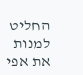החליט למנות את אפי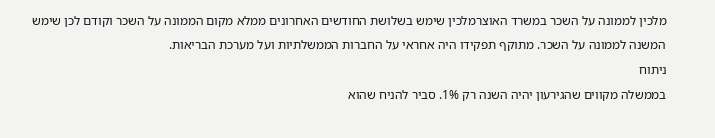מלכין לממונה על השכר במשרד האוצרמלכין שימש בשלושת החודשים האחרונים ממלא מקום הממונה על השכר וקודם לכן שימש המשנה לממונה על השכר. מתוקף תפקידו היה אחראי על החברות הממשלתיות ועל מערכת הבריאות.
ניתוח
בממשלה מקווים שהגירעון יהיה השנה רק 1%. סביר להניח שהוא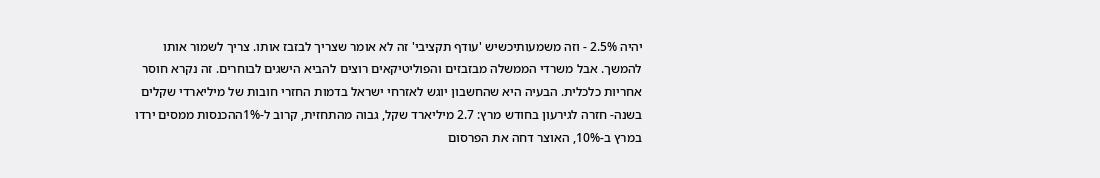יהיה 2.5% - וזה משמעותיכשיש 'עודף תקציבי' זה לא אומר שצריך לבזבז אותו. צריך לשמור אותו להמשך. אבל משרדי הממשלה מבזבזים והפוליטיקאים רוצים להביא הישגים לבוחרים. זה נקרא חוסר אחריות כלכלית. הבעיה היא שהחשבון יוגש לאזרחי ישראל בדמות החזרי חובות של מיליארדי שקלים בשנה- חזרה לגירעון בחודש מרץ: 2.7 מיליארד שקל, גבוה מהתחזית, קרוב ל-1%ההכנסות ממסים ירדו במרץ ב-10%, האוצר דחה את הפרסום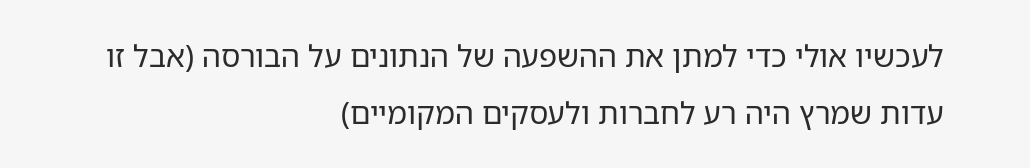לעכשיו אולי כדי למתן את ההשפעה של הנתונים על הבורסה (אבל זו עדות שמרץ היה רע לחברות ולעסקים המקומיים)